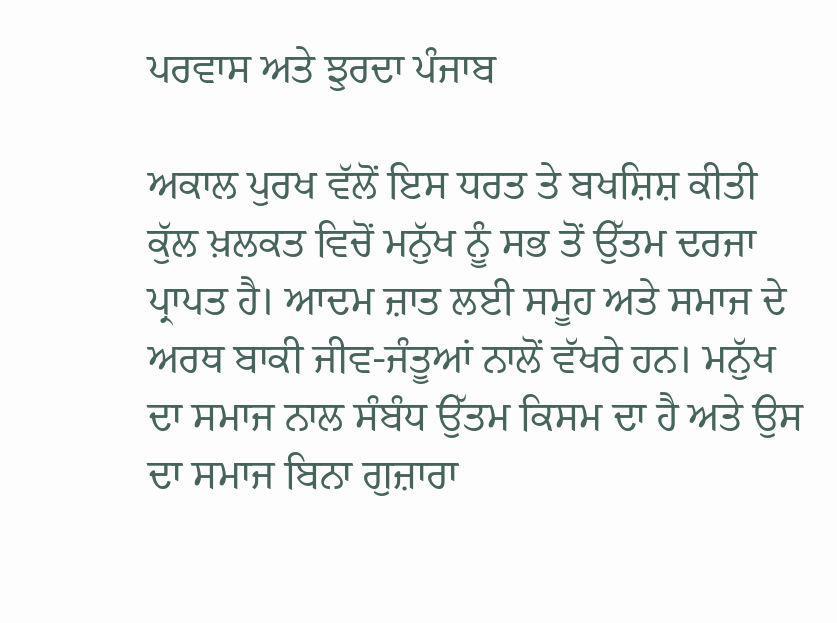ਪਰਵਾਸ ਅਤੇ ਝੁਰਦਾ ਪੰਜਾਬ

ਅਕਾਲ ਪੁਰਖ ਵੱਲੋਂ ਇਸ ਧਰਤ ਤੇ ਬਖਸ਼ਿਸ਼ ਕੀਤੀ ਕੁੱਲ ਖ਼ਲਕਤ ਵਿਚੋਂ ਮਨੁੱਖ ਨੂੰ ਸਭ ਤੋਂ ਉੱਤਮ ਦਰਜਾ ਪ੍ਰਾਪਤ ਹੈ। ਆਦਮ ਜ਼ਾਤ ਲਈ ਸਮੂਹ ਅਤੇ ਸਮਾਜ ਦੇ ਅਰਥ ਬਾਕੀ ਜੀਵ-ਜੰਤੂਆਂ ਨਾਲੋਂ ਵੱਖਰੇ ਹਨ। ਮਨੁੱਖ ਦਾ ਸਮਾਜ ਨਾਲ ਸੰਬੰਧ ਉੱਤਮ ਕਿਸਮ ਦਾ ਹੈ ਅਤੇ ਉਸ ਦਾ ਸਮਾਜ ਬਿਨਾ ਗੁਜ਼ਾਰਾ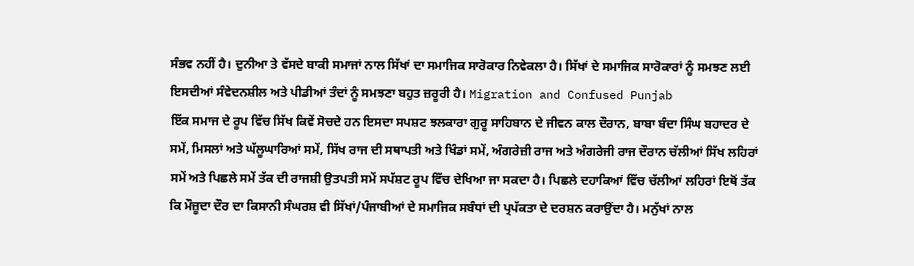ਸੰਭਵ ਨਹੀਂ ਹੈ। ਦੁਨੀਆ ਤੇ ਵੱਸਦੇ ਬਾਕੀ ਸਮਾਜਾਂ ਨਾਲ ਸਿੱਖਾਂ ਦਾ ਸਮਾਜਿਕ ਸਾਰੋਕਾਰ ਨਿਵੇਕਲਾ ਹੈ। ਸਿੱਖਾਂ ਦੇ ਸਮਾਜਿਕ ਸਾਰੋਕਾਰਾਂ ਨੂੰ ਸਮਝਣ ਲਈ ਇਸਦੀਆਂ ਸੰਵੇਦਨਸ਼ੀਲ ਅਤੇ ਪੀਡੀਆਂ ਤੰਦਾਂ ਨੂੰ ਸਮਝਣਾ ਬਹੁਤ ਜ਼ਰੂਰੀ ਹੈ। Migration and Confused Punjab
ਇੱਕ ਸਮਾਜ ਦੇ ਰੂਪ ਵਿੱਚ ਸਿੱਖ ਕਿਵੇਂ ਸੋਚਦੇ ਹਨ ਇਸਦਾ ਸਪਸ਼ਟ ਝਲਕਾਰਾ ਗੁਰੂ ਸਾਹਿਬਾਨ ਦੇ ਜੀਵਨ ਕਾਲ ਦੌਰਾਨ, ਬਾਬਾ ਬੰਦਾ ਸਿੰਘ ਬਹਾਦਰ ਦੇ ਸਮੇਂ, ਮਿਸਲਾਂ ਅਤੇ ਘੱਲੂਘਾਰਿਆਂ ਸਮੇਂ, ਸਿੱਖ ਰਾਜ ਦੀ ਸਥਾਪਤੀ ਅਤੇ ਖਿੰਡਾਂ ਸਮੇਂ, ਅੰਗਰੇਜ਼ੀ ਰਾਜ ਅਤੇ ਅੰਗਰੇਜੀ ਰਾਜ ਦੌਰਾਨ ਚੱਲੀਆਂ ਸਿੱਖ ਲਹਿਰਾਂ ਸਮੇਂ ਅਤੇ ਪਿਛਲੇ ਸਮੇਂ ਤੱਕ ਦੀ ਰਾਜਸ਼ੀ ਉਤਪਤੀ ਸਮੇਂ ਸਪੱਸ਼ਟ ਰੂਪ ਵਿੱਚ ਦੇਖਿਆ ਜਾ ਸਕਦਾ ਹੈ। ਪਿਛਲੇ ਦਹਾਕਿਆਂ ਵਿੱਚ ਚੱਲੀਆਂ ਲਹਿਰਾਂ ਇਥੋਂ ਤੱਕ ਕਿ ਮੌਜ਼ੂਦਾ ਦੌਰ ਦਾ ਕਿਸਾਨੀ ਸੰਘਰਸ਼ ਵੀ ਸਿੱਖਾਂ/ਪੰਜਾਬੀਆਂ ਦੇ ਸਮਾਜਿਕ ਸਬੰਧਾਂ ਦੀ ਪ੍ਰਪੱਕਤਾ ਦੇ ਦਰਸ਼ਨ ਕਰਾਉਂਦਾ ਹੈ। ਮਨੁੱਖਾਂ ਨਾਲ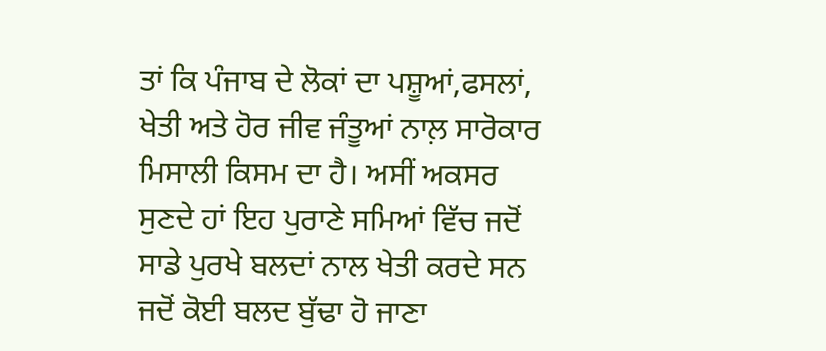ਤਾਂ ਕਿ ਪੰਜਾਬ ਦੇ ਲੋਕਾਂ ਦਾ ਪਸ਼ੂਆਂ,ਫਸਲਾਂ, ਖੇਤੀ ਅਤੇ ਹੋਰ ਜੀਵ ਜੰਤੂਆਂ ਨਾਲ਼ ਸਾਰੋਕਾਰ ਮਿਸਾਲੀ ਕਿਸਮ ਦਾ ਹੈ। ਅਸੀਂ ਅਕਸਰ ਸੁਣਦੇ ਹਾਂ ਇਹ ਪੁਰਾਣੇ ਸਮਿਆਂ ਵਿੱਚ ਜਦੋਂ ਸਾਡੇ ਪੁਰਖੇ ਬਲਦਾਂ ਨਾਲ ਖੇਤੀ ਕਰਦੇ ਸਨ ਜਦੋਂ ਕੋਈ ਬਲਦ ਬੁੱਢਾ ਹੋ ਜਾਣਾ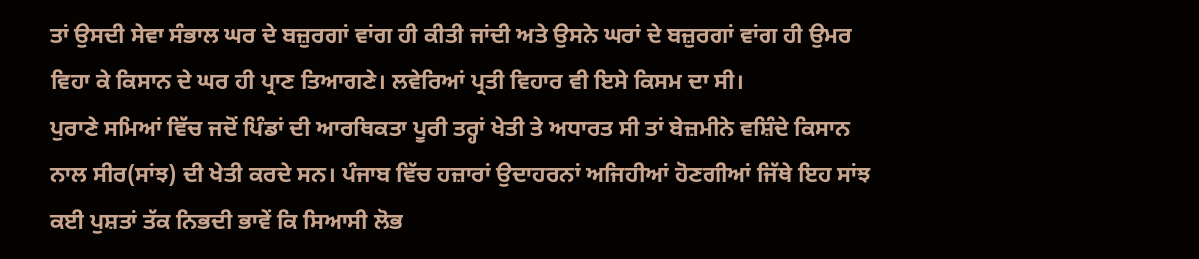ਤਾਂ ਉਸਦੀ ਸੇਵਾ ਸੰਭਾਲ ਘਰ ਦੇ ਬਜ਼ੁਰਗਾਂ ਵਾਂਗ ਹੀ ਕੀਤੀ ਜਾਂਦੀ ਅਤੇ ਉਸਨੇ ਘਰਾਂ ਦੇ ਬਜ਼ੁਰਗਾਂ ਵਾਂਗ ਹੀ ਉਮਰ ਵਿਹਾ ਕੇ ਕਿਸਾਨ ਦੇ ਘਰ ਹੀ ਪ੍ਰਾਣ ਤਿਆਗਣੇ। ਲਵੇਰਿਆਂ ਪ੍ਰਤੀ ਵਿਹਾਰ ਵੀ ਇਸੇ ਕਿਸਮ ਦਾ ਸੀ।
ਪੁਰਾਣੇ ਸਮਿਆਂ ਵਿੱਚ ਜਦੋਂ ਪਿੰਡਾਂ ਦੀ ਆਰਥਿਕਤਾ ਪੂਰੀ ਤਰ੍ਹਾਂ ਖੇਤੀ ਤੇ ਅਧਾਰਤ ਸੀ ਤਾਂ ਬੇਜ਼ਮੀਨੇ ਵਸ਼ਿੰਦੇ ਕਿਸਾਨ ਨਾਲ ਸੀਰ(ਸਾਂਝ) ਦੀ ਖੇਤੀ ਕਰਦੇ ਸਨ। ਪੰਜਾਬ ਵਿੱਚ ਹਜ਼ਾਰਾਂ ਉਦਾਹਰਨਾਂ ਅਜਿਹੀਆਂ ਹੋਣਗੀਆਂ ਜਿੱਥੇ ਇਹ ਸਾਂਝ ਕਈ ਪੁਸ਼ਤਾਂ ਤੱਕ ਨਿਭਦੀ ਭਾਵੇਂ ਕਿ ਸਿਆਸੀ ਲੋਭ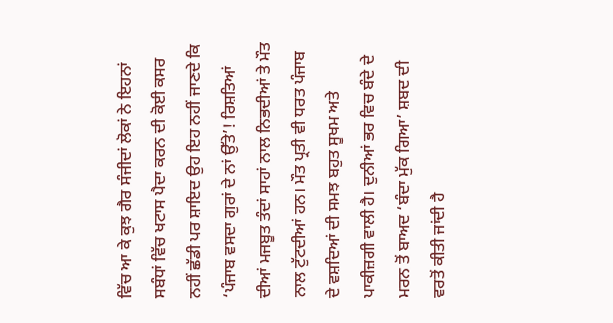ਵਿੱਚ ਆ ਕੇ ਕੁਝ ਗੈਰ ਸੰਜੀਦਾਂ ਲੋਕਾਂ ਨੇ ਇਹਨਾਂ ਸਬੰਧਾਂ ਵਿੱਚ ਖਟਾਸ ਪੈਦਾ ਕਰਨ ਦੀ ਕੋਈ ਕਸਰ ਨਹੀਂ ਛੱਡੀ ਪਰ ਸ਼ਾਇਦ ਉਹ ਇਹ ਨਹੀਂ ਜਾਣਦੇ ਕਿ
‘ਪੰਜਾਬ ਵਸਦਾ ਗੁਰਾਂ ਦੇ ਨਾਂ ਉੱਤੇ’! ਰਿਸ਼ਤਿਆਂ ਦੀਆਂ ਮਜਬੂਤ ਤੰਦਾਂ ਸਾਹਾਂ ਨਾਲ ਨਿਭਦੀਆਂ ਤੇ ਮੌਤ ਨਾਲ ਟੁੱਟਦੀਆਂ ਹਨ। ਮੌਤ ਪ੍ਰਤੀ ਵੀ ਧਰਤ ਪੰਜਾਬ ਦੇ ਵਸ਼ਦਿਆਂ ਦੀ ਸਮਝ ਬਹੁਤ ਸੂਖਮ ਅਤੇ ਪਾਕੀਜ਼ਗੀ ਵਾਲੀ ਹੈ। ਦੁਨੀਆਂ ਭਰ ਵਿਚ ਬੰਦੇ ਦੇ ਮਰਨ ਤੋਂ ਬਾਅਦ ‘ਬੰਦਾ ਮੁੱਕ ਗਿਆ’ ਸ਼ਬਦ ਦੀ ਵਰਤੋਂ ਕੀਤੀ ਜਾਂਦੀ ਹੈ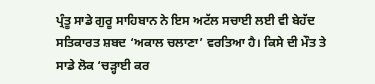ਪ੍ਰੰਤੂ ਸਾਡੇ ਗੁਰੂ ਸਾਹਿਬਾਨ ਨੇ ਇਸ ਅਟੱਲ ਸਚਾਈ ਲਈ ਵੀ ਬੇਹੱਦ ਸਤਿਕਾਰਤ ਸ਼ਬਦ ‘ਅਕਾਲ ਚਲਾਣਾ’ ਵਰਤਿਆ ਹੈ। ਕਿਸੇ ਦੀ ਮੌਤ ਤੇ ਸਾਡੇ ਲੋਕ ‘ਚੜ੍ਹਾਈ ਕਰ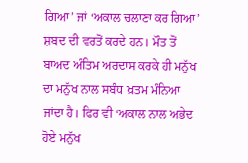ਗਿਆ’ ਜਾਂ ‘ਅਕਾਲ ਚਲਾਣਾ ਕਰ ਗਿਆ’ ਸ਼ਬਦ ਦੀ ਵਰਤੋਂ ਕਰਦੇ ਹਨ। ਮੌਤ ਤੋਂ ਬਾਅਦ ਅੰਤਿਮ ਅਰਦਾਸ ਕਰਕੇ ਹੀ ਮਨੁੱਖ ਦਾ ਮਨੁੱਖ ਨਾਲ ਸਬੰਧ ਖ਼ਤਮ ਮੰਨਿਆ ਜਾਂਦਾ ਹੈ। ਫਿਰ ਵੀ ‘ਅਕਾਲ ਨਾਲ ਅਭੇਦ ਹੋਏ ਮਨੁੱਖ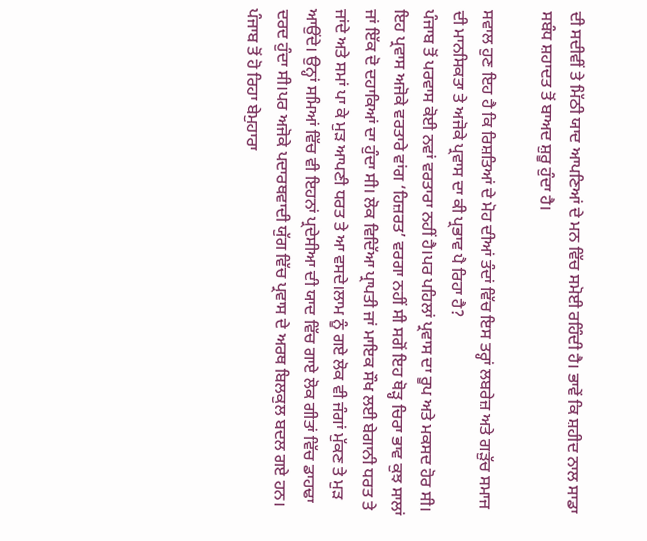ਦੀ ਸਦੀਵੀਂ ਤੇ ਮਿੱਠੀ ਯਾਦ ਆਪਣਿਆਂ ਦੇ ਮਨ ਵਿੱਚ ਸਮੋਈ ਰਹਿੰਦੀ ਹੈ। ਭਾਵੇਂ ਕਿ ਸ਼ਹੀਦ ਨਾਲ ਸਾਡਾ ਸਬੰਧ ਸ਼ਹਾਦਤ ਤੋਂ ਬਾਅਦ ਸ਼ੁਰੂ ਹੁੰਦਾ ਹੈ।

ਸਵਾਲ ਹੁਣ ਇਹ ਹੈ ਕਿ ਰਿਸ਼ਤਿਆਂ ਦੇ ਮੋਹ ਦੀਆਂ ਤੰਦਾਂ ਵਿੱਚ ਇਸ ਤਰ੍ਹਾਂ ਲਬਰੇਜ਼ ਅਤੇ ਗੜੁੱਚ ਸਮਾਜ ਦੀ ਮਾਨਸਿਕਤਾ ਤੇ ਅਜੋਕੇ ਪ੍ਰਵਾਸ ਦਾ ਕੀ ਪ੍ਰਭਾਵ ਪੈ ਰਿਹਾ ਹੈ?
ਪੰਜਾਬ ਤੋਂ ਪਰਵਾਸ ਕੋਈ ਨਵਾਂ ਵਰਤਾਰਾ ਨਹੀਂ ਹੈ।ਪਰ ਪਹਿਲਾਂ ਪ੍ਰਵਾਸ ਦਾ ਰੂਪ ਅਤੇ ਮਕਸਦ ਹੋਰ ਸੀ। ਇਹ ਪ੍ਰਵਾਸ ਅਜੋਕੇ ਵਰਤਾਰੇ ਵਾਂਗ ‘ਹਿਜ਼ਰਤ’ ਵਰਗਾ ਨਹੀਂ ਸੀ ਸਗੋਂ ਇਹ ਥੋੜ੍ਹ ਚਿਰਾ ਭਾਵ ਕੁਝ ਸਾਲਾਂ ਜਾਂ ਇੱਕ ਦੋ ਦਹਾਕਿਆਂ ਦਾ ਹੁੰਦਾ ਸੀ। ਲੋਕ ਵਿਦਿੱਆ ਪ੍ਰਾਪਤੀ ਜਾਂ ਮਾਇਕ ਸੌਖ ਲਈ ਬੇਗਾਨੀ ਧਰਤ ਤੇ ਜਾਂਦੇ ਅਤੇ ਸਮਾਂ ਪਾ ਕੇ ਮੁੜ ਆਪਣੀ ਧਰਤ ਤੇ ਆ ਵਸਦੇ।ਲਾਮ ਨੂੰ ਗਏ ਲੋਕ ਵੀ ਜੰਗਾਂ ਮੁੱਕਣ ਤੇ ਮੁੜ ਆਉਂਦੇ। ਉਨ੍ਹਾਂ ਸਮਿਆਂ ਵਿੱਚ ਵੀ ਇਹਨਾਂ ਪ੍ਰਦੇਸੀਆ ਦੀ ਯਾਦ ਵਿੱਚ ਗਾਏ ਲੋਕ ਗੀਤਾਂ ਵਿੱਚ ਡਾਹਢਾ ਦਰਦ ਹੁੰਦਾ ਸੀ।ਪਰ ਅਜੋਕੇ ਪਦਾਰਥਵਾਦੀ ਯੁੱਗ ਵਿੱਚ ਪ੍ਰਵਾਸ ਦੇ ਅਰਥ ਬਿਲਕੁਲ ਬਦਲ ਗਏ ਹਨ। ਪੰਜਾਬ ਤੋਂ ਹੋ ਰਿਹਾ ਬੇਮੁਹਾਰਾ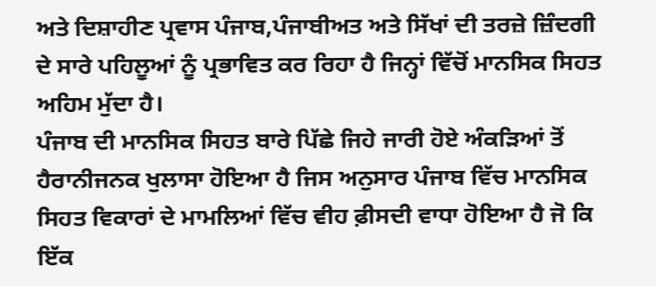ਅਤੇ ਦਿਸ਼ਾਹੀਣ ਪ੍ਰਵਾਸ ਪੰਜਾਬ,ਪੰਜਾਬੀਅਤ ਅਤੇ ਸਿੱਖਾਂ ਦੀ ਤਰਜ਼ੇ ਜ਼ਿੰਦਗੀ ਦੇ ਸਾਰੇ ਪਹਿਲੂਆਂ ਨੂੰ ਪ੍ਰਭਾਵਿਤ ਕਰ ਰਿਹਾ ਹੈ ਜਿਨ੍ਹਾਂ ਵਿੱਚੋਂ ਮਾਨਸਿਕ ਸਿਹਤ ਅਹਿਮ ਮੁੱਦਾ ਹੈ।
ਪੰਜਾਬ ਦੀ ਮਾਨਸਿਕ ਸਿਹਤ ਬਾਰੇ ਪਿੱਛੇ ਜਿਹੇ ਜਾਰੀ ਹੋਏ ਅੰਕੜਿਆਂ ਤੋਂ ਹੈਰਾਨੀਜਨਕ ਖੁਲਾਸਾ ਹੋਇਆ ਹੈ ਜਿਸ ਅਨੁਸਾਰ ਪੰਜਾਬ ਵਿੱਚ ਮਾਨਸਿਕ ਸਿਹਤ ਵਿਕਾਰਾਂ ਦੇ ਮਾਮਲਿਆਂ ਵਿੱਚ ਵੀਹ ਫ਼ੀਸਦੀ ਵਾਧਾ ਹੋਇਆ ਹੈ ਜੋ ਕਿ ਇੱਕ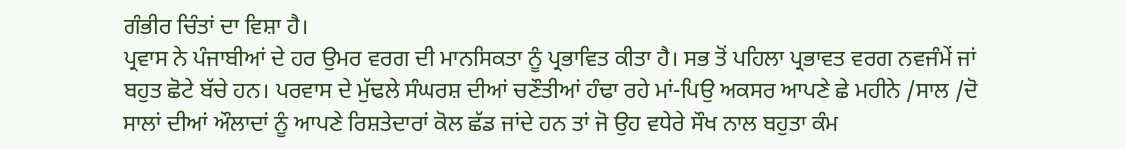ਗੰਭੀਰ ਚਿੰਤਾਂ ਦਾ ਵਿਸ਼ਾ ਹੈ।
ਪ੍ਰਵਾਸ ਨੇ ਪੰਜਾਬੀਆਂ ਦੇ ਹਰ ਉਮਰ ਵਰਗ ਦੀ ਮਾਨਸਿਕਤਾ ਨੂੰ ਪ੍ਰਭਾਵਿਤ ਕੀਤਾ ਹੈ। ਸਭ ਤੋਂ ਪਹਿਲਾ ਪ੍ਰਭਾਵਤ ਵਰਗ ਨਵਜੰਮੇਂ ਜਾਂ ਬਹੁਤ ਛੋਟੇ ਬੱਚੇ ਹਨ। ਪਰਵਾਸ ਦੇ ਮੁੱਢਲੇ ਸੰਘਰਸ਼ ਦੀਆਂ ਚਣੌਤੀਆਂ ਹੰਢਾ ਰਹੇ ਮਾਂ-ਪਿਉ ਅਕਸਰ ਆਪਣੇ ਛੇ ਮਹੀਨੇ /ਸਾਲ /ਦੋ ਸਾਲਾਂ ਦੀਆਂ ਔਲਾਦਾਂ ਨੂੰ ਆਪਣੇ ਰਿਸ਼ਤੇਦਾਰਾਂ ਕੋਲ ਛੱਡ ਜਾਂਦੇ ਹਨ ਤਾਂ ਜੋ ਉਹ ਵਧੇਰੇ ਸੌਖ ਨਾਲ ਬਹੁਤਾ ਕੰਮ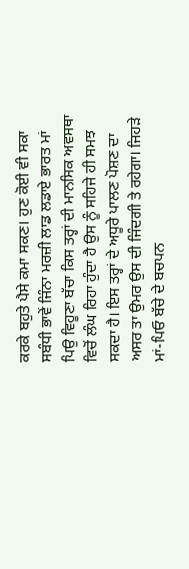ਕਰਕੇ ਬਹੁਤੇ ਪੈਸੇ ਕਮਾ ਸਕਣ। ਹੁਣ ਕੋਈ ਵੀ ਸਕਾ ਸਬੰਧੀ ਭਾਵੇਂ ਜਿੰਨਾ ਮਰਜ਼ੀ ਲਾਡ ਲਡਾਏ ਭਾਰਤ ਮਾਂ ਪਿਉ ਵਿਹੂਣਾ ਬੱਚਾ ਕਿਸ ਤਰ੍ਹਾਂ ਦੀ ਮਾਨਸਿਕ ਅਵਸਥਾ ਵਿਚੋਂ ਲੰਘ ਰਿਹਾ ਹੁੰਦਾ ਹੈ ਉਸ ਨੂੰ ਸਹਿਜੇ ਹੀ ਸਮਝ ਸਕਦਾ ਹੈ। ਇਸ ਤਰ੍ਹਾਂ ਦੇ ਅਧੂਰੇ ਪਾਲਣ ਪੋਸ਼ਣ ਦਾ ਅਸਰ ਤਾ ਉਮਰ ਉਸ ਦੀ ਜਿੰਦਗੀ ਤੇ ਰਹੇਗਾ। ਜਿਹੜੇ ਮਾਂ-ਪਿਓ ਬੱਚੇ ਦੇ ਬਚਪਨ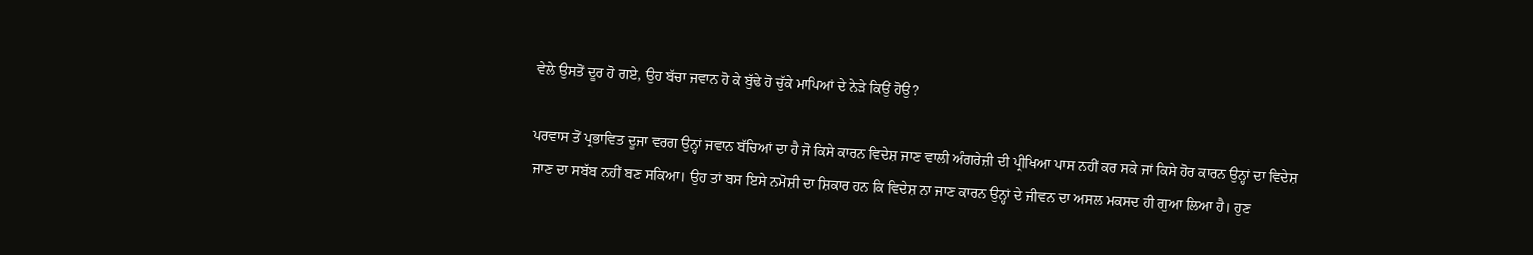ਵੇਲੇ ਉਸਤੋਂ ਦੂਰ ਹੋ ਗਏ, ਉਹ ਬੱਚਾ ਜਵਾਨ ਹੋ ਕੇ ਬੁੱਢੇ ਹੋ ਚੁੱਕੇ ਮਾਪਿਆਂ ਦੇ ਨੇੜੇ ਕਿਉਂ ਹੋਉ?

ਪਰਵਾਸ ਤੋਂ ਪ੍ਰਭਾਵਿਤ ਦੂਜਾ ਵਰਗ ਉਨ੍ਹਾਂ ਜਵਾਨ ਬੱਚਿਆਂ ਦਾ ਹੈ ਜੋ ਕਿਸੇ ਕਾਰਨ ਵਿਦੇਸ਼ ਜਾਣ ਵਾਲੀ ਅੰਗਰੇਜ਼ੀ ਦੀ ਪ੍ਰੀਖਿਆ ਪਾਸ ਨਹੀਂ ਕਰ ਸਕੇ ਜਾਂ ਕਿਸੇ ਹੋਰ ਕਾਰਨ ਉਨ੍ਹਾਂ ਦਾ ਵਿਦੇਸ਼ ਜਾਣ ਦਾ ਸਬੱਬ ਨਹੀਂ ਬਣ ਸਕਿਆ। ਉਹ ਤਾਂ ਬਸ ਇਸੇ ਨਮੋਸ਼ੀ ਦਾ ਸ਼ਿਕਾਰ ਹਨ ਕਿ ਵਿਦੇਸ਼ ਨਾ ਜਾਣ ਕਾਰਨ ਉਨ੍ਹਾਂ ਦੇ ਜੀਵਨ ਦਾ ਅਸਲ ਮਕਸਦ ਹੀ ਗੁਆ ਲਿਆ ਹੈ। ਹੁਣ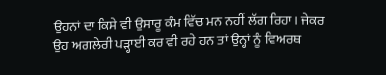ਉਹਨਾਂ ਦਾ ਕਿਸੇ ਵੀ ਉਸਾਰੂ ਕੰਮ ਵਿੱਚ ਮਨ ਨਹੀਂ ਲੱਗ ਰਿਹਾ। ਜੇਕਰ ਉਹ ਅਗਲੇਰੀ ਪੜ੍ਹਾਈ ਕਰ ਵੀ ਰਹੇ ਹਨ ਤਾਂ ਉਨ੍ਹਾਂ ਨੂੰ ਵਿਅਰਥ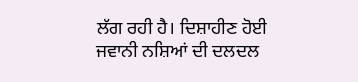ਲੱਗ ਰਹੀ ਹੈ। ਦਿਸ਼ਾਹੀਣ ਹੋਈ ਜਵਾਨੀ ਨਸ਼ਿਆਂ ਦੀ ਦਲਦਲ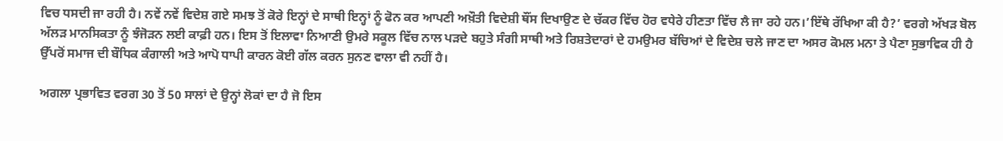ਵਿਚ ਧਸਦੀ ਜਾ ਰਹੀ ਹੈ। ਨਵੇਂ ਨਵੇਂ ਵਿਦੇਸ਼ ਗਏ ਸਮਝ ਤੋਂ ਕੋਰੇ ਇਨ੍ਹਾਂ ਦੇ ਸਾਥੀ ਇਨ੍ਹਾਂ ਨੂੰ ਫੋਨ ਕਰ ਆਪਣੀ ਅਖ਼ੌਤੀ ਵਿਦੇਸ਼ੀ ਥੌਂਸ ਦਿਖਾਉਣ ਦੇ ਚੱਕਰ ਵਿੱਚ ਹੋਰ ਵਧੇਰੇ ਹੀਣਤਾ ਵਿੱਚ ਲੈ ਜਾ ਰਹੇ ਹਨ।’ਇੱਥੇ ਰੱਖਿਆ ਕੀ ਹੈ?’ ਵਰਗੇ ਅੱਖੜ ਬੋਲ ਅੱਲੜ ਮਾਨਸਿਕਤਾ ਨੂੰ ਝੰਜੋੜਨ ਲਈ ਕਾਫ਼ੀ ਹਨ। ਇਸ ਤੋਂ ਇਲਾਵਾ ਨਿਆਣੀ ਉਮਰੇ ਸਕੂਲ ਵਿੱਚ ਨਾਲ ਪੜਦੇ ਬਹੁਤੇ ਸੰਗੀ ਸਾਥੀ ਅਤੇ ਰਿਸ਼ਤੇਦਾਰਾਂ ਦੇ ਹਮਉਮਰ ਬੱਚਿਆਂ ਦੇ ਵਿਦੇਸ਼ ਚਲੇ ਜਾਣ ਦਾ ਅਸਰ ਕੋਮਲ ਮਨਾ ਤੇ ਪੈਣਾ ਸੁਭਾਵਿਕ ਹੀ ਹੈ ਉੱਪਰੋਂ ਸਮਾਜ ਦੀ ਬੌਧਿਕ ਕੰਗਾਲੀ ਅਤੇ ਆਪੋ ਧਾਪੀ ਕਾਰਨ ਕੋਈ ਗੱਲ ਕਰਨ ਸੁਨਣ ਵਾਲਾ ਵੀ ਨਹੀਂ ਹੈ।

ਅਗਲਾ ਪ੍ਰਭਾਵਿਤ ਵਰਗ 30 ਤੋਂ 50 ਸਾਲਾਂ ਦੇ ਉਨ੍ਹਾਂ ਲੋਕਾਂ ਦਾ ਹੈ ਜੋ ਇਸ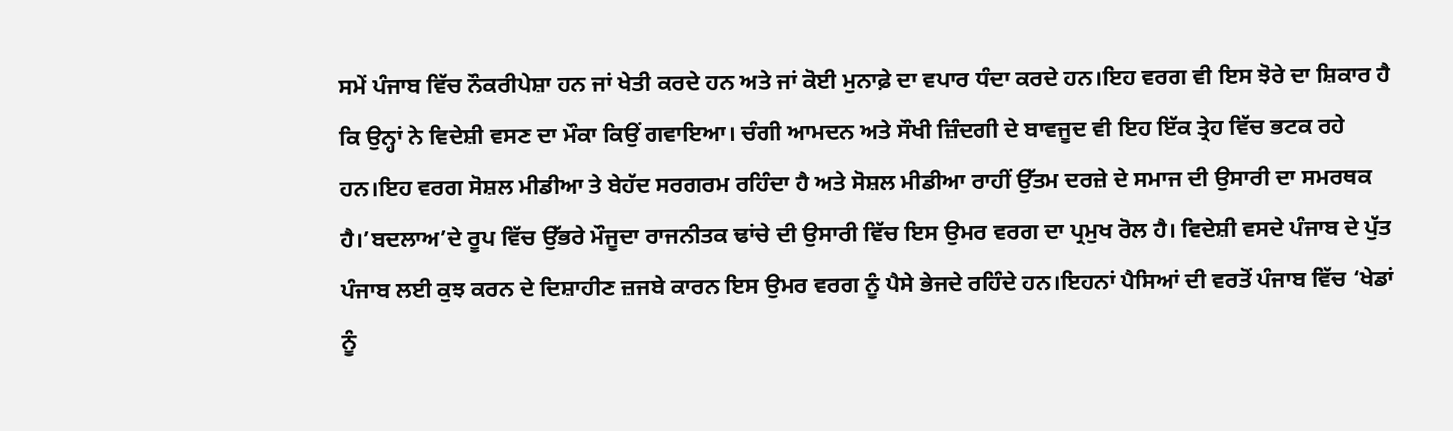ਸਮੇਂ ਪੰਜਾਬ ਵਿੱਚ ਨੌਕਰੀਪੇਸ਼ਾ ਹਨ ਜਾਂ ਖੇਤੀ ਕਰਦੇ ਹਨ ਅਤੇ ਜਾਂ ਕੋਈ ਮੁਨਾਫ਼ੇ ਦਾ ਵਪਾਰ ਧੰਦਾ ਕਰਦੇ ਹਨ।ਇਹ ਵਰਗ ਵੀ ਇਸ ਝੋਰੇ ਦਾ ਸ਼ਿਕਾਰ ਹੈ ਕਿ ਉਨ੍ਹਾਂ ਨੇ ਵਿਦੇਸ਼ੀ ਵਸਣ ਦਾ ਮੌਕਾ ਕਿਉਂ ਗਵਾਇਆ। ਚੰਗੀ ਆਮਦਨ ਅਤੇ ਸੌਖੀ ਜ਼ਿੰਦਗੀ ਦੇ ਬਾਵਜੂਦ ਵੀ ਇਹ ਇੱਕ ਤ੍ਰੇਹ ਵਿੱਚ ਭਟਕ ਰਹੇ ਹਨ।ਇਹ ਵਰਗ ਸੋਸ਼ਲ ਮੀਡੀਆ ਤੇ ਬੇਹੱਦ ਸਰਗਰਮ ਰਹਿੰਦਾ ਹੈ ਅਤੇ ਸੋਸ਼ਲ ਮੀਡੀਆ ਰਾਹੀਂ ਉੱਤਮ ਦਰਜ਼ੇ ਦੇ ਸਮਾਜ ਦੀ ਉਸਾਰੀ ਦਾ ਸਮਰਥਕ ਹੈ।’ਬਦਲਾਅ’ਦੇ ਰੂਪ ਵਿੱਚ ਉੱਭਰੇ ਮੌਜੂਦਾ ਰਾਜਨੀਤਕ ਢਾਂਚੇ ਦੀ ਉਸਾਰੀ ਵਿੱਚ ਇਸ ਉਮਰ ਵਰਗ ਦਾ ਪ੍ਰਮੁਖ ਰੋਲ ਹੈ। ਵਿਦੇਸ਼ੀ ਵਸਦੇ ਪੰਜਾਬ ਦੇ ਪੁੱਤ ਪੰਜਾਬ ਲਈ ਕੁਝ ਕਰਨ ਦੇ ਦਿਸ਼ਾਹੀਣ ਜ਼ਜਬੇ ਕਾਰਨ ਇਸ ਉਮਰ ਵਰਗ ਨੂੰ ਪੈਸੇ ਭੇਜਦੇ ਰਹਿੰਦੇ ਹਨ।ਇਹਨਾਂ ਪੈਸਿਆਂ ਦੀ ਵਰਤੋਂ ਪੰਜਾਬ ਵਿੱਚ ‘ਖੇਡਾਂ ਨੂੰ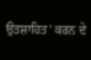ਉਤਸ਼ਾਹਿਤ’ ਕਰਨ ਦੇ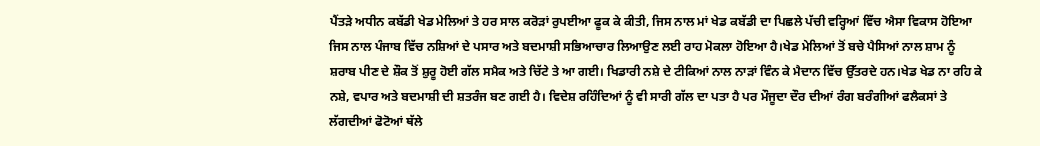ਪੈਂਤੜੇ ਅਧੀਨ ਕਬੱਡੀ ਖੇਡ ਮੇਲਿਆਂ ਤੇ ਹਰ ਸਾਲ ਕਰੋੜਾਂ ਰੁਪਈਆ ਫੂਕ ਕੇ ਕੀਤੀ, ਜਿਸ ਨਾਲ ਮਾਂ ਖੇਡ ਕਬੱਡੀ ਦਾ ਪਿਛਲੇ ਪੱਚੀ ਵਰ੍ਹਿਆਂ ਵਿੱਚ ਐਸਾ ਵਿਕਾਸ ਹੋਇਆ ਜਿਸ ਨਾਲ ਪੰਜਾਬ ਵਿੱਚ ਨਸ਼ਿਆਂ ਦੇ ਪਸਾਰ ਅਤੇ ਬਦਮਾਸ਼ੀ ਸਭਿਆਚਾਰ ਲਿਆਉਣ ਲਈ ਰਾਹ ਮੋਕਲਾ ਹੋਇਆ ਹੈ।ਖੇਡ ਮੇਲਿਆਂ ਤੋਂ ਬਚੇ ਪੈਸਿਆਂ ਨਾਲ ਸ਼ਾਮ ਨੂੰ ਸ਼ਰਾਬ ਪੀਣ ਦੇ ਸ਼ੌਕ ਤੋਂ ਸ਼ੁਰੂ ਹੋਈ ਗੱਲ ਸਮੈਕ ਅਤੇ ਚਿੱਟੇ ਤੇ ਆ ਗਈ। ਖਿਡਾਰੀ ਨਸ਼ੇ ਦੇ ਟੀਕਿਆਂ ਨਾਲ ਨਾੜਾਂ ਵਿੰਨ ਕੇ ਮੈਦਾਨ ਵਿੱਚ ਉੱਤਰਦੇ ਹਨ।ਖੇਡ ਖੇਡ ਨਾ ਰਹਿ ਕੇ ਨਸ਼ੇ, ਵਪਾਰ ਅਤੇ ਬਦਮਾਸ਼ੀ ਦੀ ਸ਼ਤਰੰਜ ਬਣ ਗਈ ਹੈ। ਵਿਦੇਸ਼ ਰਹਿੰਦਿਆਂ ਨੂੰ ਵੀ ਸਾਰੀ ਗੱਲ ਦਾ ਪਤਾ ਹੈ ਪਰ ਮੌਜੂਦਾ ਦੌਰ ਦੀਆਂ ਰੰਗ ਬਰੰਗੀਆਂ ਫਲੈਕਸਾਂ ਤੇ ਲੱਗਦੀਆਂ ਫੋਟੋਆਂ ਥੱਲੇ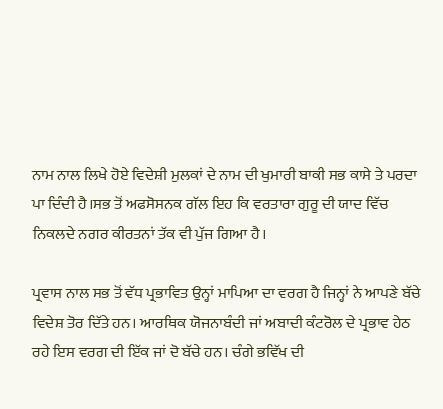ਨਾਮ ਨਾਲ ਲਿਖੇ ਹੋਏ ਵਿਦੇਸ਼ੀ ਮੁਲਕਾਂ ਦੇ ਨਾਮ ਦੀ ਖੁਮਾਰੀ ਬਾਕੀ ਸਭ ਕਾਸੇ ਤੇ ਪਰਦਾ ਪਾ ਦਿੰਦੀ ਹੈ।ਸਭ ਤੋਂ ਅਫਸੋਸਨਕ ਗੱਲ ਇਹ ਕਿ ਵਰਤਾਰਾ ਗੁਰੂ ਦੀ ਯਾਦ ਵਿੱਚ ਨਿਕਲਦੇ ਨਗਰ ਕੀਰਤਨਾਂ ਤੱਕ ਵੀ ਪੁੱਜ ਗਿਆ ਹੈ।

ਪ੍ਰਵਾਸ ਨਾਲ ਸਭ ਤੋਂ ਵੱਧ ਪ੍ਰਭਾਵਿਤ ਉਨ੍ਹਾਂ ਮਾਪਿਆ ਦਾ ਵਰਗ ਹੈ ਜਿਨ੍ਹਾਂ ਨੇ ਆਪਣੇ ਬੱਚੇ ਵਿਦੇਸ਼ ਤੋਰ ਦਿੱਤੇ ਹਨ। ਆਰਥਿਕ ਯੋਜਨਾਬੰਦੀ ਜਾਂ ਅਬਾਦੀ ਕੰਟਰੋਲ ਦੇ ਪ੍ਰਭਾਵ ਹੇਠ ਰਹੇ ਇਸ ਵਰਗ ਦੀ ਇੱਕ ਜਾਂ ਦੋ ਬੱਚੇ ਹਨ। ਚੰਗੇ ਭਵਿੱਖ ਦੀ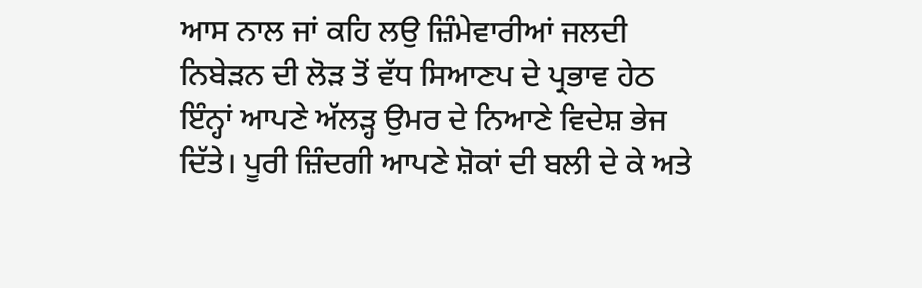ਆਸ ਨਾਲ ਜਾਂ ਕਹਿ ਲਉ ਜ਼ਿੰਮੇਵਾਰੀਆਂ ਜਲਦੀ ਨਿਬੇੜਨ ਦੀ ਲੋੜ ਤੋਂ ਵੱਧ ਸਿਆਣਪ ਦੇ ਪ੍ਰਭਾਵ ਹੇਠ ਇੰਨ੍ਹਾਂ ਆਪਣੇ ਅੱਲੜ੍ਹ ਉਮਰ ਦੇ ਨਿਆਣੇ ਵਿਦੇਸ਼ ਭੇਜ ਦਿੱਤੇ। ਪੂਰੀ ਜ਼ਿੰਦਗੀ ਆਪਣੇ ਸ਼ੋਕਾਂ ਦੀ ਬਲੀ ਦੇ ਕੇ ਅਤੇ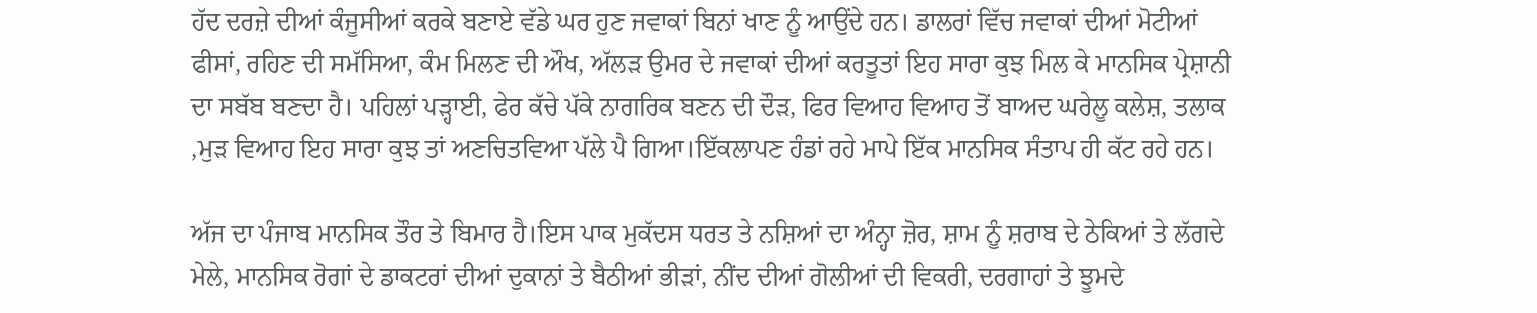ਹੱਦ ਦਰਜ਼ੇ ਦੀਆਂ ਕੰਜੂਸੀਆਂ ਕਰਕੇ ਬਣਾਏ ਵੱਡੇ ਘਰ ਹੁਣ ਜਵਾਕਾਂ ਬਿਨਾਂ ਖਾਣ ਨੂੰ ਆਉਂਦੇ ਹਨ। ਡਾਲਰਾਂ ਵਿੱਚ ਜਵਾਕਾਂ ਦੀਆਂ ਮੋਟੀਆਂ ਫੀਸਾਂ, ਰਹਿਣ ਦੀ ਸਮੱਸਿਆ, ਕੰਮ ਮਿਲਣ ਦੀ ਔਖ, ਅੱਲੜ ਉਮਰ ਦੇ ਜਵਾਕਾਂ ਦੀਆਂ ਕਰਤੂਤਾਂ ਇਹ ਸਾਰਾ ਕੁਝ ਮਿਲ ਕੇ ਮਾਨਸਿਕ ਪ੍ਰੇਸ਼ਾਨੀ ਦਾ ਸਬੱਬ ਬਣਦਾ ਹੈ। ਪਹਿਲਾਂ ਪੜ੍ਹਾਈ, ਫੇਰ ਕੱਚੇ ਪੱਕੇ ਨਾਗਰਿਕ ਬਣਨ ਦੀ ਦੌੜ, ਫਿਰ ਵਿਆਹ ਵਿਆਹ ਤੋਂ ਬਾਅਦ ਘਰੇਲੂ ਕਲੇਸ਼, ਤਲਾਕ ,ਮੁੜ ਵਿਆਹ ਇਹ ਸਾਰਾ ਕੁਝ ਤਾਂ ਅਣਚਿਤਵਿਆ ਪੱਲੇ ਪੈ ਗਿਆ।ਇੱਕਲਾਪਣ ਹੰਡਾਂ ਰਹੇ ਮਾਪੇ ਇੱਕ ਮਾਨਸਿਕ ਸੰਤਾਪ ਹੀ ਕੱਟ ਰਹੇ ਹਨ।

ਅੱਜ ਦਾ ਪੰਜਾਬ ਮਾਨਸਿਕ ਤੌਰ ਤੇ ਬਿਮਾਰ ਹੈ।ਇਸ ਪਾਕ ਮੁਕੱਦਸ ਧਰਤ ਤੇ ਨਸ਼ਿਆਂ ਦਾ ਅੰਨ੍ਹਾ ਜ਼ੋਰ, ਸ਼ਾਮ ਨੂੰ ਸ਼ਰਾਬ ਦੇ ਠੇਕਿਆਂ ਤੇ ਲੱਗਦੇ ਮੇਲੇ, ਮਾਨਸਿਕ ਰੋਗਾਂ ਦੇ ਡਾਕਟਰਾਂ ਦੀਆਂ ਦੁਕਾਨਾਂ ਤੇ ਬੈਠੀਆਂ ਭੀੜਾਂ, ਨੀਂਦ ਦੀਆਂ ਗੋਲੀਆਂ ਦੀ ਵਿਕਰੀ, ਦਰਗਾਹਾਂ ਤੇ ਝੂਮਦੇ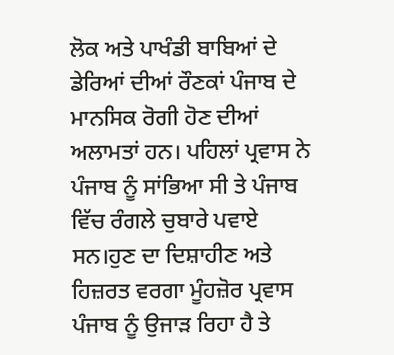ਲੋਕ ਅਤੇ ਪਾਖੰਡੀ ਬਾਬਿਆਂ ਦੇ ਡੇਰਿਆਂ ਦੀਆਂ ਰੌਣਕਾਂ ਪੰਜਾਬ ਦੇ ਮਾਨਸਿਕ ਰੋਗੀ ਹੋਣ ਦੀਆਂ ਅਲਾਮਤਾਂ ਹਨ। ਪਹਿਲਾਂ ਪ੍ਰਵਾਸ ਨੇ ਪੰਜਾਬ ਨੂੰ ਸਾਂਭਿਆ ਸੀ ਤੇ ਪੰਜਾਬ ਵਿੱਚ ਰੰਗਲੇ ਚੁਬਾਰੇ ਪਵਾਏ ਸਨ।ਹੁਣ ਦਾ ਦਿਸ਼ਾਹੀਣ ਅਤੇ ਹਿਜ਼ਰਤ ਵਰਗਾ ਮੂੰਹਜ਼ੋਰ ਪ੍ਰਵਾਸ ਪੰਜਾਬ ਨੂੰ ਉਜਾੜ ਰਿਹਾ ਹੈ ਤੇ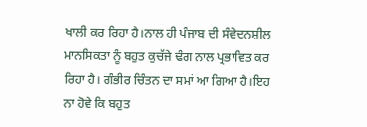ਖਾਲੀ ਕਰ ਰਿਹਾ ਹੈ।ਨਾਲ ਹੀ ਪੰਜਾਬ ਦੀ ਸੰਵੇਦਨਸ਼ੀਲ ਮਾਨਸਿਕਤਾ ਨੂੰ ਬਹੁਤ ਕੁਚੱਜੇ ਢੰਗ ਨਾਲ ਪ੍ਰਭਾਵਿਤ ਕਰ ਰਿਹਾ ਹੈ। ਗੰਭੀਰ ਚਿੰਤਨ ਦਾ ਸਮਾਂ ਆ ਗਿਆ ਹੈ।ਇਹ ਨਾ ਹੋਵੇ ਕਿ ਬਹੁਤ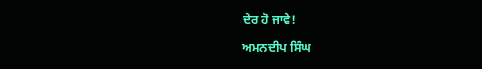ਦੇਰ ਹੋ ਜਾਵੇ!

ਅਮਨਦੀਪ ਸਿੰਘ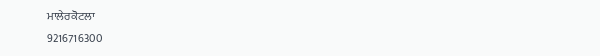ਮਾਲੇਰਕੋਟਲਾ
9216716300